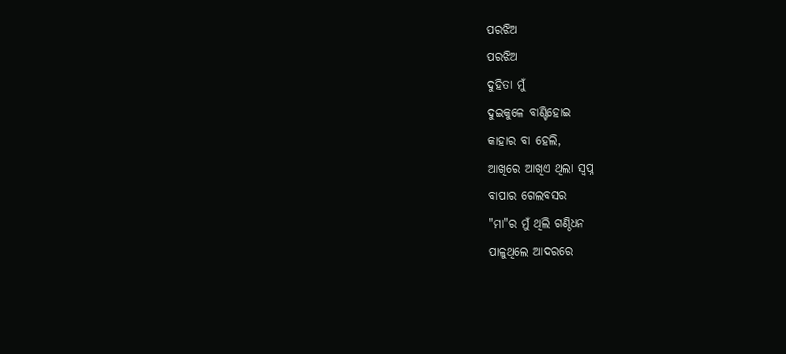ପରଝିଅ
ପରଝିଅ
ଦୁହିତା ମୁଁ
ଦୁଇକୁଳେ ବାଣ୍ଟିହୋଇ
କାହାର ବା ହେଲି,
ଆଖିରେ ଆଖିଏ ଥିଲା ସ୍ବପ୍ନ
ବାପାର ଗେଲବସର
"ମା"ର ମୁଁ ଥିଲି ଗଣ୍ଠିଧନ
ପାଳୁଥିଲେ ଆଦରରେ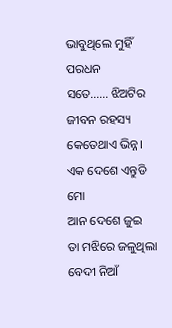ଭାବୁଥିଲେ ମୁହିଁ ପରଧନ
ସତେ...... ଝିଅଟିର
ଜୀବନ ରହସ୍ୟ
କେତେଥାଏ ଭିନ୍ନ।
ଏକ ଦେଶେ ଏନ୍ତୁଡି ମୋ
ଆନ ଦେଶେ ଜୁଇ
ତା ମଝିରେ ଜଳୁଥିଲା
ବେଦୀ ନିଆଁ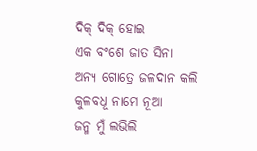ଦିକ୍ ଦିକ୍ ହୋଇ
ଏକ ବଂଶେ ଜାତ ସିନା
ଅନ୍ୟ ଗୋତ୍ରେ ଜଳଦାନ କଲି
କୁଳବଧୂ ନାମେ ନୂଆ
ଜନ୍ମ ମୁଁ ଲଭିଲି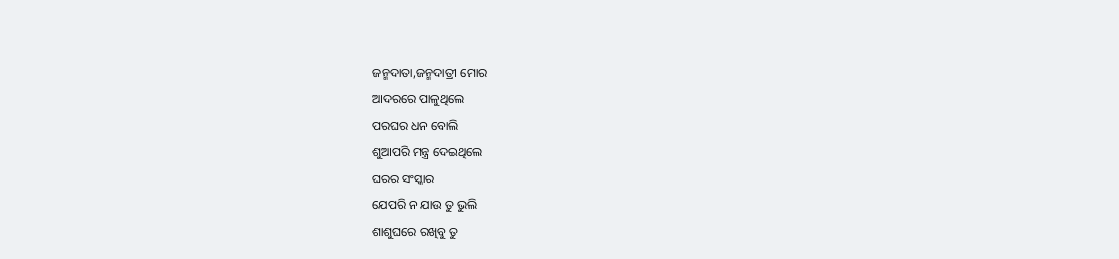ଜନ୍ମଦାତା,ଜନ୍ମଦାତ୍ରୀ ମୋର
ଆଦରରେ ପାଳୁଥିଲେ
ପରଘର ଧନ ବୋଲି
ଶୁଆପରି ମନ୍ତ୍ର ଦେଇଥିଲେ
ଘରର ସଂସ୍କାର
ଯେପରି ନ ଯାଉ ତୁ ଭୁଲି
ଶାଶୁଘରେ ରଖିବୁ ତୁ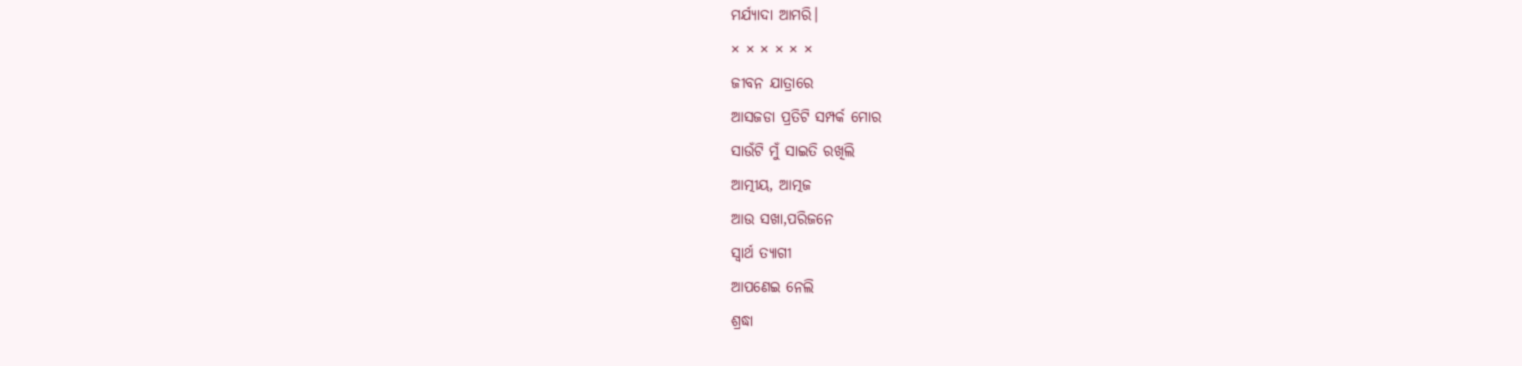ମର୍ଯ୍ୟାଦା ଆମରି।
× × × × × ×
ଜୀବନ ଯାତ୍ରାରେ
ଆସଜଡା ପ୍ରତିଟି ସମ୍ପର୍କ ମୋର
ସାଉଁଟି ମୁଁ ସାଇତି ରଖିଲି
ଆତ୍ମୀୟ, ଆତ୍ମଜ
ଆଉ ସଖା,ପରିଜନେ
ସ୍ବାର୍ଥ ତ୍ୟାଗୀ
ଆପଣେଇ ନେଲି
ଶ୍ରଦ୍ଧା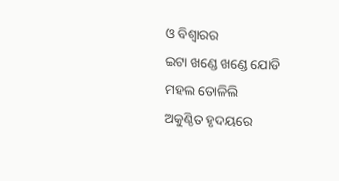ଓ ବିଶ୍ବାରର
ଇଟା ଖଣ୍ଡେ ଖଣ୍ଡେ ଯୋଡି
ମହଲ ତୋଳିଲି
ଅକୁଣ୍ଠିତ ହୃଦୟରେ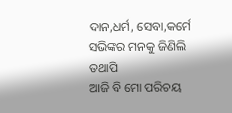ଦାନ,ଧର୍ମ, ସେବା,କର୍ମେ
ସଭିଙ୍କର ମନକୁ ଜିଣିଲି
ତଥାପି
ଆଜି ବି ମୋ ପରିଚୟ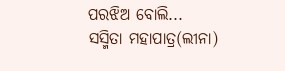ପରଝିଅ ବୋଲି...
ସସ୍ମିତା ମହାପାତ୍ର(ଲୀନା)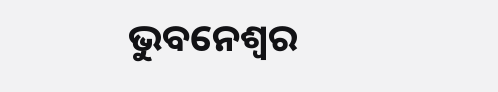ଭୁବନେଶ୍ବର